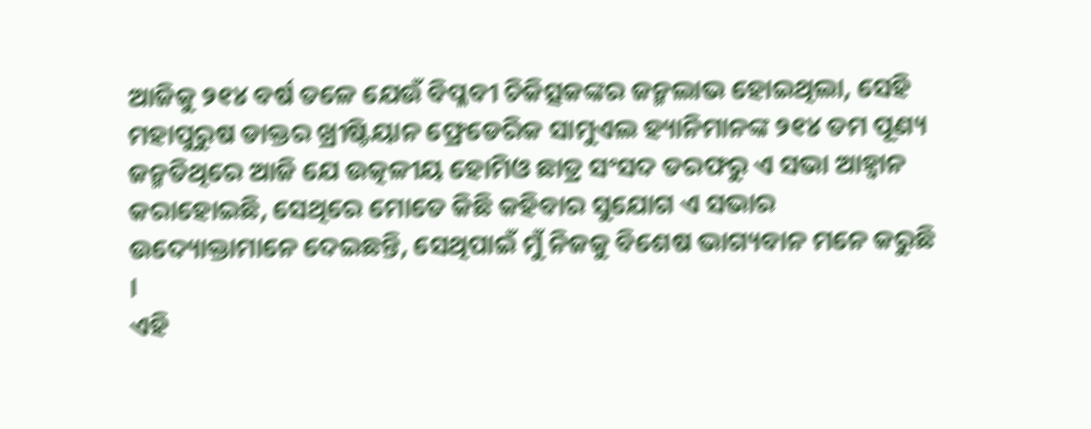ଆଜିକୁ ୨୧୪ ବର୍ଷ ତଳେ ଯେଉଁ ବିପ୍ଳବୀ ଚିକିତ୍ସକଙ୍କର ଜନ୍ମଲାଭ ହୋଇଥିଲା, ସେହି ମହାପୁରୁଷ ଡାକ୍ତର ଖ୍ରୀଷ୍ଟିୟାନ ଫ୍ରେଡେରିକ ସାମୁଏଲ ହ୍ୟାନିମାନଙ୍କ ୨୧୪ ତମ ପୂଣ୍ୟ ଜନ୍ମତିଥିରେ ଆଜି ଯେ ଉତ୍କଳୀୟ ହୋମିଓ ଛାତ୍ର ସଂସଦ ତରଫରୁ ଏ ସଭା ଆହ୍ଵାନ କରାହୋଇଛି, ସେଥିରେ ମୋତେ କିଛି କହିବାର ସୁଯୋଗ ଏ ସଭାର ଉଦ୍ୟୋକ୍ତାମାନେ ଦେଇଛନ୍ତି, ସେଥିପାଇଁ ମୁଁ ନିଜକୁ ବିଶେଷ ଭାଗ୍ୟବାନ ମନେ କରୁଛି ।
ଏହି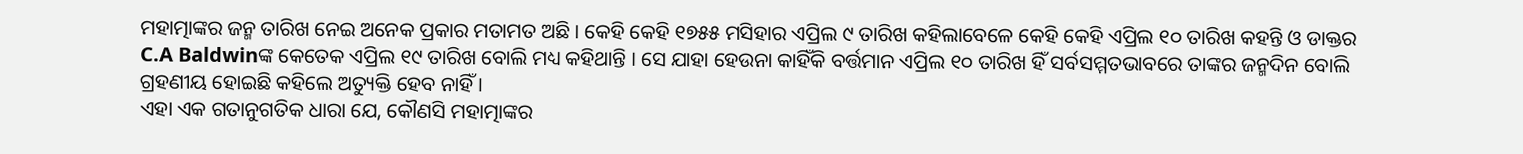ମହାତ୍ମାଙ୍କର ଜନ୍ମ ତାରିଖ ନେଇ ଅନେକ ପ୍ରକାର ମତାମତ ଅଛି । କେହି କେହି ୧୭୫୫ ମସିହାର ଏପ୍ରିଲ ୯ ତାରିଖ କହିଲାବେଳେ କେହି କେହି ଏପ୍ରିଲ ୧୦ ତାରିଖ କହନ୍ତି ଓ ଡାକ୍ତର C.A Baldwinଙ୍କ କେତେକ ଏପ୍ରିଲ ୧୯ ତାରିଖ ବୋଲି ମଧ୍ୟ କହିଥାନ୍ତି । ସେ ଯାହା ହେଉନା କାହିଁକି ବର୍ତ୍ତମାନ ଏପ୍ରିଲ ୧୦ ତାରିଖ ହିଁ ସର୍ବସମ୍ମତଭାବରେ ତାଙ୍କର ଜନ୍ମଦିନ ବୋଲି ଗ୍ରହଣୀୟ ହୋଇଛି କହିଲେ ଅତ୍ୟୁକ୍ତି ହେବ ନାହିଁ ।
ଏହା ଏକ ଗତାନୁଗତିକ ଧାରା ଯେ, କୌଣସି ମହାତ୍ମାଙ୍କର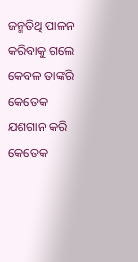ଜନ୍ମତିଥି ପାଳନ କରିବାକୁ ଗଲେ କେବଳ ତାଙ୍କରି କେତେକ ଯଶଗାନ କରି କେତେକ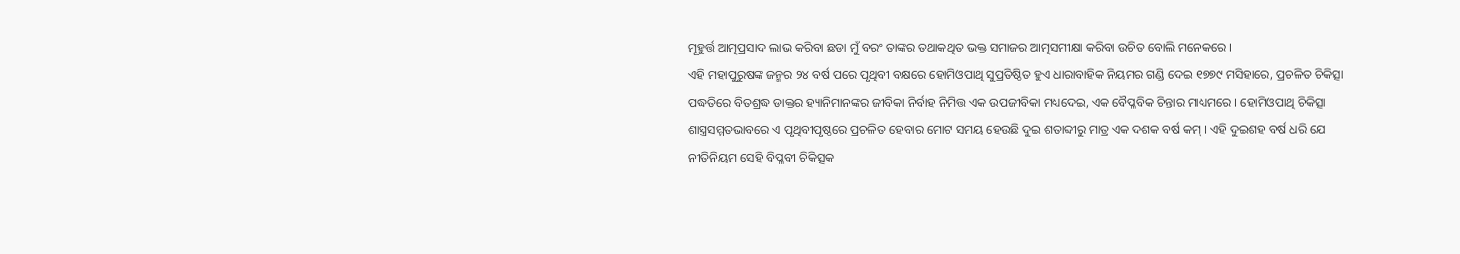ମୂହୁର୍ତ୍ତ ଆତ୍ମପ୍ରସାଦ ଲାଭ କରିବା ଛଡା ମୁଁ ବରଂ ତାଙ୍କର ତଥାକଥିତ ଭକ୍ତ ସମାଜର ଆତ୍ମସମୀକ୍ଷା କରିବା ଉଚିତ ବୋଲି ମନେକରେ ।
ଏହି ମହାପୁରୁଷଙ୍କ ଜନ୍ମର ୨୪ ବର୍ଷ ପରେ ପୃଥିବୀ ବକ୍ଷରେ ହୋମିଓପାଥି ସୁପ୍ରତିଷ୍ଠିତ ହୁଏ ଧାରାବାହିକ ନିୟମର ଗଣ୍ଡି ଦେଇ ୧୭୭୯ ମସିହାରେ, ପ୍ରଚଳିତ ଚିକିତ୍ସା ପଦ୍ଧତିରେ ବିତଶ୍ରଦ୍ଧ ଡାକ୍ତର ହ୍ୟାନିମାନଙ୍କର ଜୀବିକା ନିର୍ବାହ ନିମିତ୍ତ ଏକ ଉପଜୀବିକା ମଧ୍ୟଦେଇ, ଏକ ବୈପ୍ଳବିକ ଚିନ୍ତାର ମାଧ୍ୟମରେ । ହୋମିଓପାଥି ଚିକିତ୍ସା ଶାସ୍ତ୍ରସମ୍ମତଭାବରେ ଏ ପୃଥିବୀପୃଷ୍ଠରେ ପ୍ରଚଳିତ ହେବାର ମୋଟ ସମୟ ହେଉଛି ଦୁଇ ଶତାବ୍ଦୀରୁ ମାତ୍ର ଏକ ଦଶକ ବର୍ଷ କମ୍ । ଏହି ଦୁଇଶହ ବର୍ଷ ଧରି ଯେ ନୀତିନିୟମ ସେହି ବିପ୍ଳବୀ ଚିକିତ୍ସକ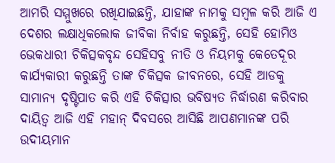ଆମରି ସମ୍ମୁଖରେ ରଖିଯାଇଛନ୍ତି, ଯାହାଙ୍କ ନାମକୁ ସମ୍ବଳ କରି ଆଜି ଏ ଦେଶର ଲକ୍ଷାଧିକଲୋକ ଜୀବିକା ନିର୍ବାହ କରୁଛନ୍ତି, ସେହି ହୋମିଓ ଭେକଧାରୀ ଚିକିତ୍ସକବୃନ୍ଦ ସେହିସବୁ ନୀତି ଓ ନିୟମକୁ କେତେଦୂର କାର୍ଯ୍ୟକାରୀ କରୁଛନ୍ତି ତାଙ୍କ ଚିକିତ୍ସକ ଜୀବନରେ, ସେହି ଆଡକୁ ସାମାନ୍ୟ ଦୃଷ୍ଟିପାତ କରି ଏହି ଚିକିତ୍ସାର ଭବିଷ୍ୟତ ନିର୍ଦ୍ଧାରଣ କରିବାର ଦାୟିତ୍ଵ ଆଜି ଏହି ମହାନ୍ ଦିବସରେ ଆସିଛି ଆପଣମାନଙ୍କ ପରି ଉଦୀୟମାନ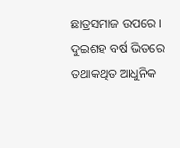ଛାତ୍ରସମାଜ ଉପରେ ।
ଦୁଇଶହ ବର୍ଷ ଭିତରେ ତଥାକଥିତ ଆଧୁନିକ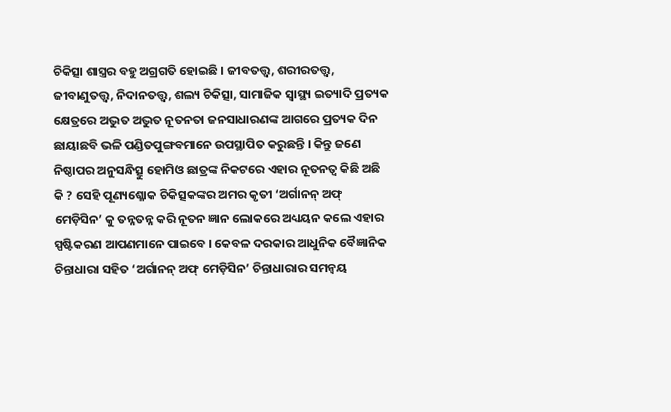ଚିକିତ୍ସା ଶାସ୍ତ୍ରର ବହୁ ଅଗ୍ରଗତି ହୋଇଛି । ଜୀବତତ୍ତ୍ଵ, ଶରୀରତତ୍ତ୍ଵ, ଜୀବାଣୁତତ୍ତ୍ଵ, ନିଦାନତତ୍ତ୍ଵ, ଶଲ୍ୟ ଚିକିତ୍ସା, ସାମାଜିକ ସ୍ୱାସ୍ଥ୍ୟ ଇତ୍ୟାଦି ପ୍ରତ୍ୟକ କ୍ଷେତ୍ରରେ ଅଦ୍ଭୁତ ଅଦ୍ଭୁତ ନୂତନତା ଜନସାଧାରଣଙ୍କ ଆଗରେ ପ୍ରତ୍ୟକ ଦିନ ଛାୟାଛବି ଭଳି ପଣ୍ଡିତପୁଙ୍ଗବମାନେ ଉପସ୍ଥାପିତ କରୁଛନ୍ତି । କିନ୍ତୁ ଜଣେ ନିଷ୍ଠାପର ଅନୁସନ୍ଧିତ୍ସୁ ହୋମିଓ ଛାତ୍ରଙ୍କ ନିକଟରେ ଏହାର ନୂତନତ୍ଵ କିଛି ଅଛି କି ? ସେହି ପୂଣ୍ୟଶ୍ଳୋକ ଚିକିତ୍ସକଙ୍କର ଅମର କୃତୀ ‘ଅର୍ଗାନନ୍ ଅଫ୍ ମେଡ଼ିସିନ’ କୁ ତନ୍ନତନ୍ନ କରି ନୂତନ ଜ୍ଞାନ ଲୋକରେ ଅଧ୍ୟୟନ କଲେ ଏହାର ସ୍ପଷ୍ଟିକରଣ ଆପଣମାନେ ପାଇବେ । କେବଳ ଦରକାର ଆଧୁନିକ ବୈଜ୍ଞାନିକ ଚିନ୍ତାଧାରା ସହିତ ‘ଅର୍ଗାନନ୍ ଅଫ୍ ମେଡ଼ିସିନ’ ଚିନ୍ତାଧାରାର ସମନ୍ଵୟ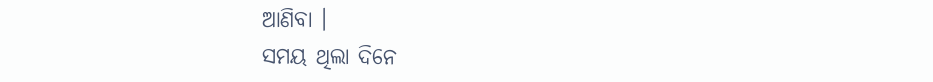ଆଣିବା ।
ସମୟ ଥିଲା ଦିନେ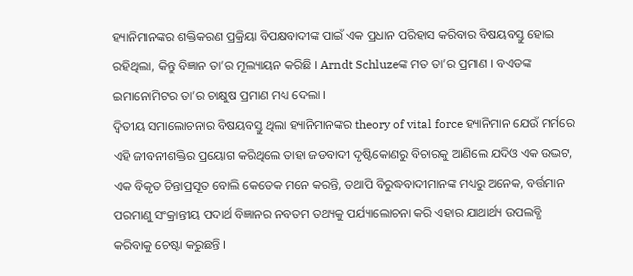ହ୍ୟାନିମାନଙ୍କର ଶକ୍ତିକରଣ ପ୍ରକ୍ରିୟା ବିପକ୍ଷବାଦୀଙ୍କ ପାଇଁ ଏକ ପ୍ରଧାନ ପରିହାସ କରିବାର ବିଷୟବସ୍ତୁ ହୋଇ ରହିଥିଲା, କିନ୍ତୁ ବିଜ୍ଞାନ ତା’ର ମୂଲ୍ୟାୟନ କରିଛି । Arndt Schluzeଙ୍କ ମତ ତା’ର ପ୍ରମାଣ । ବଏଡଙ୍କ ଇମାନୋମିଟର ତା’ର ଚାକ୍ଷୁଷ ପ୍ରମାଣ ମଧ୍ୟ ଦେଲା ।
ଦ୍ଵିତୀୟ ସମାଲୋଚନାର ବିଷୟବସ୍ତୁ ଥିଲା ହ୍ୟାନିମାନଙ୍କର theory of vital force ହ୍ୟାନିମାନ ଯେଉଁ ମର୍ମରେ ଏହି ଜୀବନୀଶକ୍ତିର ପ୍ରୟୋଗ କରିଥିଲେ ତାହା ଜଡବାଦୀ ଦୃଷ୍ଟିକୋଣରୁ ବିଚାରକୁ ଆଣିଲେ ଯଦିଓ ଏକ ଉଦ୍ଭଟ, ଏକ ବିକୃତ ଚିନ୍ତାପ୍ରସୂତ ବୋଲି କେତେକ ମନେ କରନ୍ତି, ତଥାପି ବିରୁଦ୍ଧବାଦୀମାନଙ୍କ ମଧ୍ୟରୁ ଅନେକ, ବର୍ତ୍ତମାନ ପରମାଣୁ ସଂକ୍ରାନ୍ତୀୟ ପଦାର୍ଥ ବିଜ୍ଞାନର ନବତମ ତଥ୍ୟକୁ ପର୍ଯ୍ୟାଲୋଚନା କରି ଏହାର ଯାଥାର୍ଥ୍ୟ ଉପଲବ୍ଧି କରିବାକୁ ଚେଷ୍ଟା କରୁଛନ୍ତି ।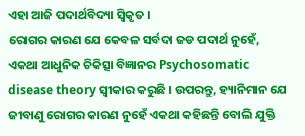ଏହା ଆଜି ପଦାର୍ଥବିଦ୍ୟା ସ୍ଵିକୃତ ।
ରୋଗର କାରଣ ଯେ କେବଳ ସର୍ବଦା ଜଡ ପଦାର୍ଥ ନୁହେଁ, ଏକଥା ଆଧୁନିକ ଚିକିତ୍ସା ବିଜ୍ଞାନର Psychosomatic disease theory ସ୍ଵୀକାର କରୁଛି । ଉପରନ୍ତୁ, ହ୍ୟାନିମାନ ଯେ ଜୀବାଣୁ ରୋଗର କାରଣ ନୁହେଁ ଏକଥା କହିଛନ୍ତି ବୋଲି ଯୁକ୍ତି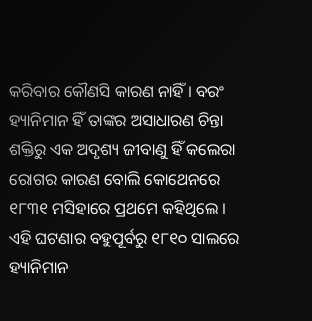କରିବାର କୌଣସି କାରଣ ନାହିଁ । ବରଂ ହ୍ୟାନିମାନ ହିଁ ତାଙ୍କର ଅସାଧାରଣ ଚିନ୍ତା ଶକ୍ତିରୁ ଏକ ଅଦୃଶ୍ୟ ଜୀବାଣୁ ହିଁ କଲେରା ରୋଗର କାରଣ ବୋଲି କୋଥେନରେ ୧୮୩୧ ମସିହାରେ ପ୍ରଥମେ କହିଥିଲେ । ଏହି ଘଟଣାର ବହୁପୂର୍ବରୁ ୧୮୧୦ ସାଲରେ ହ୍ୟାନିମାନ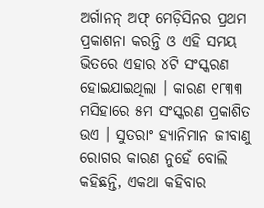ଅର୍ଗାନନ୍ ଅଫ୍ ମେଡ଼ିସିନର ପ୍ରଥମ ପ୍ରକାଶନା କରନ୍ତି ଓ ଏହି ସମୟ ଭିତରେ ଏହାର ୪ଟି ସଂସ୍କରଣ ହୋଇଯାଇଥିଲା । କାରଣ ୧୮୩୩ ମସିହାରେ ୫ମ ସଂସ୍କରଣ ପ୍ରକାଶିତ ଉଏ । ସୁତରାଂ ହ୍ୟାନିମାନ ଜୀବାଣୁ ରୋଗର କାରଣ ନୁହେଁ ବୋଲି କହିଛନ୍ତି, ଏକଥା କହିବାର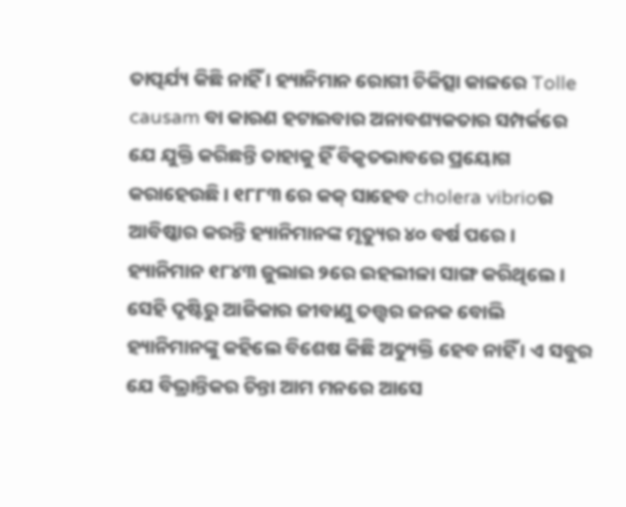ତାତ୍ପର୍ଯ୍ୟ କିଛି ନାହିଁ । ହ୍ୟାନିମାନ ରୋଗୀ ଚିକିତ୍ସା କାଳରେ Tolle causam ବା କାରଣ ହଟାଇବାର ଅନାବଶ୍ୟକତାର ସମ୍ପର୍କରେ ଯେ ଯୁକ୍ତି କରିଛନ୍ତି ତାହାକୁ ହିଁ ବିକୃତଭାବରେ ପ୍ରୟୋଗ କରାହେଉଛି । ୧୮୮୩ ରେ କକ୍ ସାହେବ cholera vibrioର ଆବିଷ୍କାର କରନ୍ତି ହ୍ୟାନିମାନଙ୍କ ମୃତ୍ୟୁର ୪୦ ବର୍ଷ ପରେ । ହ୍ୟାନିମାନ ୧୮୪୩ ଜୁଲାଇ ୨ରେ ଇହଲୀଳା ସାଙ୍ଗ କରିଥିଲେ । ସେହି ଦୃଷ୍ଟିରୁ ଆଜିକାର ଜୀବାଣୁ ତତ୍ତ୍ଵର ଜନକ ବୋଲି ହ୍ୟାନିମାନଙ୍କୁ କହିଲେ ବିଶେଷ କିଛି ଅତ୍ୟୁକ୍ତି ହେବ ନାହିଁ । ଏ ସବୁର ଯେ ବିଭ୍ରାନ୍ତିକର ଚିନ୍ତା ଆମ ମନରେ ଆସେ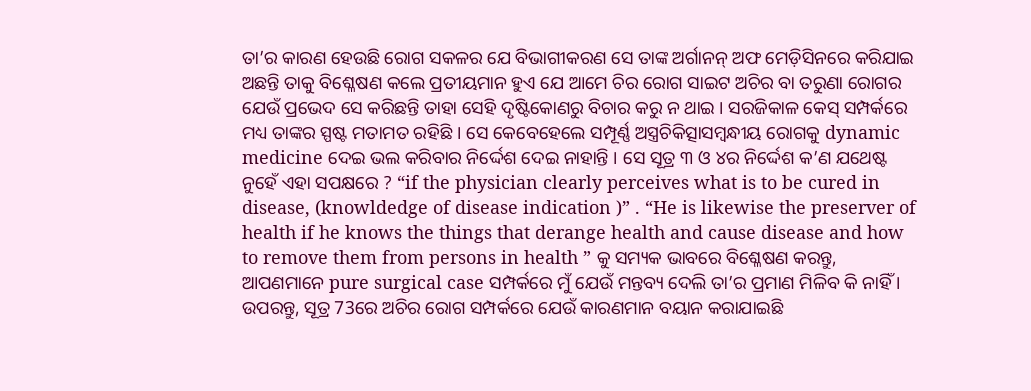ତା’ର କାରଣ ହେଉଛି ରୋଗ ସକଳର ଯେ ବିଭାଗୀକରଣ ସେ ତାଙ୍କ ଅର୍ଗାନନ୍ ଅଫ ମେଡ଼ିସିନରେ କରିଯାଇ ଅଛନ୍ତି ତାକୁ ବିଶ୍ଳେଷଣ କଲେ ପ୍ରତୀୟମାନ ହୁଏ ଯେ ଆମେ ଚିର ରୋଗ ସାଇଟ ଅଚିର ବା ତରୁଣା ରୋଗର ଯେଉଁ ପ୍ରଭେଦ ସେ କରିଛନ୍ତି ତାହା ସେହି ଦୃଷ୍ଟିକୋଣରୁ ବିଚାର କରୁ ନ ଥାଇ । ସରଜିକାଳ କେସ୍ ସମ୍ପର୍କରେ ମଧ୍ୟ ତାଙ୍କର ସ୍ପଷ୍ଟ ମତାମତ ରହିଛି । ସେ କେବେହେଲେ ସମ୍ପୂର୍ଣ୍ଣ ଅସ୍ତ୍ରଚିକିତ୍ସାସମ୍ବନ୍ଧୀୟ ରୋଗକୁ dynamic medicine ଦେଇ ଭଲ କରିବାର ନିର୍ଦ୍ଦେଶ ଦେଇ ନାହାନ୍ତି । ସେ ସୂତ୍ର ୩ ଓ ୪ର ନିର୍ଦ୍ଦେଶ କ’ଣ ଯଥେଷ୍ଟ ନୁହେଁ ଏହା ସପକ୍ଷରେ ? “if the physician clearly perceives what is to be cured in disease, (knowldedge of disease indication )” . “He is likewise the preserver of health if he knows the things that derange health and cause disease and how to remove them from persons in health ” କୁ ସମ୍ୟକ ଭାବରେ ବିଶ୍ଳେଷଣ କରନ୍ତୁ, ଆପଣମାନେ pure surgical case ସମ୍ପର୍କରେ ମୁଁ ଯେଉଁ ମନ୍ତବ୍ୟ ଦେଲି ତା’ର ପ୍ରମାଣ ମିଳିବ କି ନାହିଁ । ଉପରନ୍ତୁ, ସୂତ୍ର 73ରେ ଅଚିର ରୋଗ ସମ୍ପର୍କରେ ଯେଉଁ କାରଣମାନ ବୟାନ କରାଯାଇଛି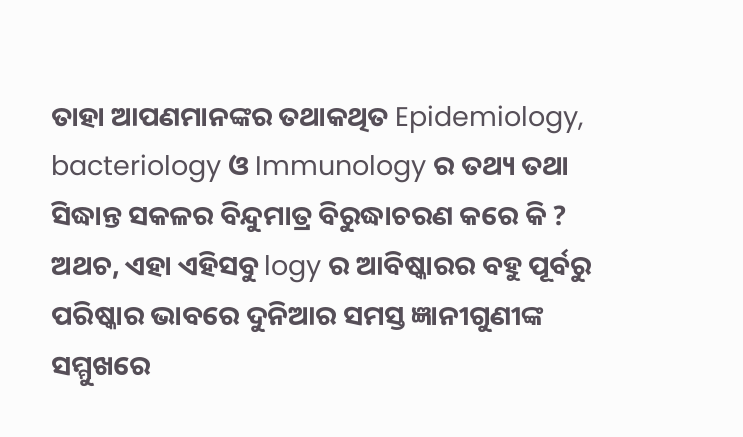ତାହା ଆପଣମାନଙ୍କର ତଥାକଥିତ Epidemiology, bacteriology ଓ Immunology ର ତଥ୍ୟ ତଥା ସିଦ୍ଧାନ୍ତ ସକଳର ବିନ୍ଦୁମାତ୍ର ବିରୁଦ୍ଧାଚରଣ କରେ କି ? ଅଥଚ, ଏହା ଏହିସବୁ logy ର ଆବିଷ୍କାରର ବହୁ ପୂର୍ବରୁ ପରିଷ୍କାର ଭାବରେ ଦୁନିଆର ସମସ୍ତ ଜ୍ଞାନୀଗୁଣୀଙ୍କ ସମ୍ମୁଖରେ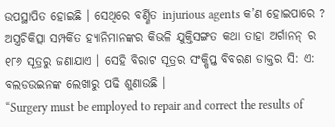ଉପସ୍ଥାପିତ ହୋଇଛି । ସେଥିରେ ବର୍ଣ୍ଣିତ injurious agents କ’ଣ ହୋଇପାରେ ? ଅସ୍ତ୍ରଚିକିତ୍ସା ସମ୍ପର୍କିତ ହ୍ୟାନିମାନଙ୍କର କିଭଳି ଯୁକ୍ତିସଙ୍ଗତ କଥା ତାହା ଅର୍ଗାନନ୍ ର ୧୮୬ ସୂତ୍ରରୁ ଜଣାଯାଏ । ସେହି ବିରାଟ ସୂତ୍ରର ସଂକ୍ଷିପ୍ତ ବିବରଣ ଡାକ୍ତର ସି: ଏ: ବଲଡଉଇନଙ୍କ ଲେଖାରୁ ପଢି ଶୁଣାଉଛି ।
“Surgery must be employed to repair and correct the results of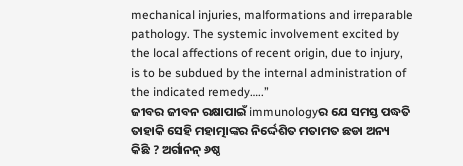mechanical injuries, malformations and irreparable pathology. The systemic involvement excited by the local affections of recent origin, due to injury, is to be subdued by the internal administration of the indicated remedy…..”
ଜୀବର ଜୀବନ ରକ୍ଷାପାଇଁ immunologyର ଯେ ସମସ୍ତ ପଦ୍ଧତି ତାହାକି ସେହି ମହାତ୍ମାଙ୍କର ନିର୍ଦ୍ଦେଶିତ ମତାମତ ଛଡା ଅନ୍ୟ କିଛି ? ଅର୍ଗାନନ୍ ୬ଷ୍ଠ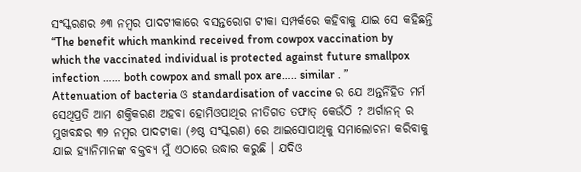ସଂସ୍କରଣର ୬୩ ନମ୍ବର ପାଦଟୀକାରେ ବସନ୍ତରୋଗ ଟୀକା ସମ୍ପର୍କରେ କହିବାକୁ ଯାଇ ସେ କହିଛନ୍ତି “The benefit which mankind received from cowpox vaccination by which the vaccinated individual is protected against future smallpox infection …… both cowpox and small pox are….. similar . ” Attenuation of bacteria ଓ standardisation of vaccine ର ଯେ ଅନ୍ତର୍ନିହିତ ମର୍ମ ସେଥିପ୍ରତି ଆମ ଶକ୍ତିକରଣ ଅହବା ହୋମିଓପାଥିର ନୀତିଗତ ତଫାତ୍ କେଉଁଠି ? ଅର୍ଗାନନ୍ ର ମୁଖବନ୍ଧର ୩୨ ନମ୍ବର ପାଦଟୀକା (୬ଷ୍ଠ ସଂସ୍କରଣ) ରେ ଆଇସୋପାଥିକୁ ସମାଲୋଚନା କରିବାକୁ ଯାଇ ହ୍ୟାନିମାନଙ୍କ ବକ୍ତବ୍ୟ ମୁଁ ଏଠାରେ ଉଦ୍ଧାର କରୁଛି । ଯଦିଓ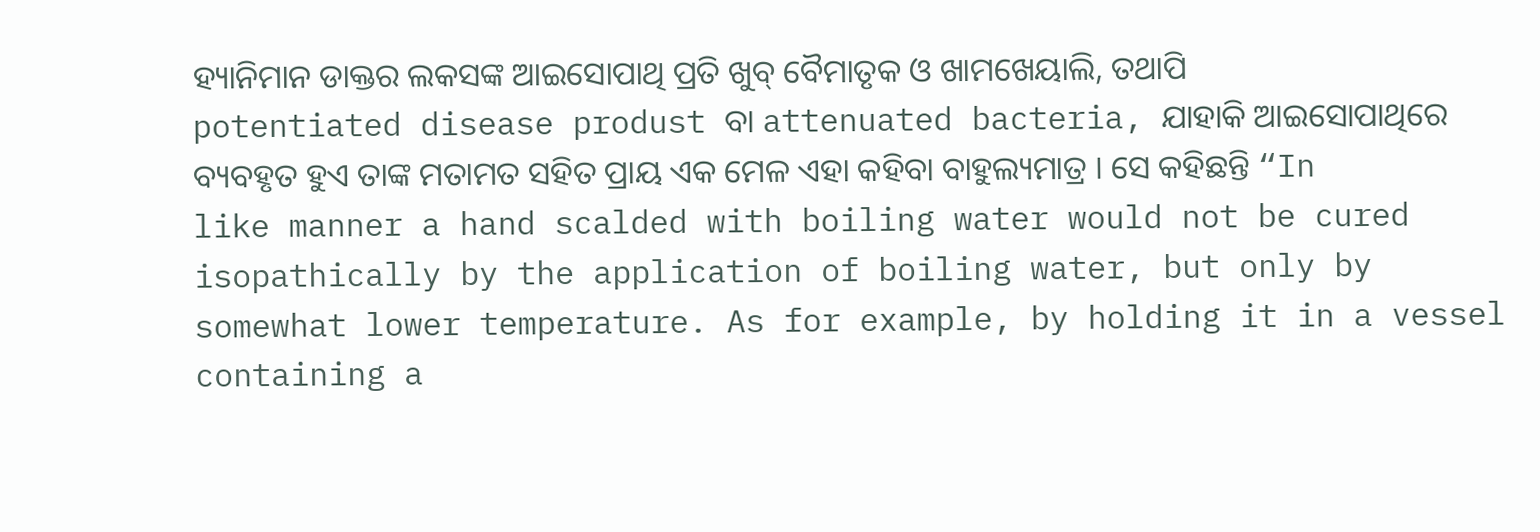ହ୍ୟାନିମାନ ଡାକ୍ତର ଲକସଙ୍କ ଆଇସୋପାଥି ପ୍ରତି ଖୁବ୍ ବୈମାତୃକ ଓ ଖାମଖେୟାଲି, ତଥାପି potentiated disease produst ବା attenuated bacteria, ଯାହାକି ଆଇସୋପାଥିରେ ବ୍ୟବହୃତ ହୁଏ ତାଙ୍କ ମତାମତ ସହିତ ପ୍ରାୟ ଏକ ମେଳ ଏହା କହିବା ବାହୁଲ୍ୟମାତ୍ର । ସେ କହିଛନ୍ତି “In like manner a hand scalded with boiling water would not be cured isopathically by the application of boiling water, but only by somewhat lower temperature. As for example, by holding it in a vessel containing a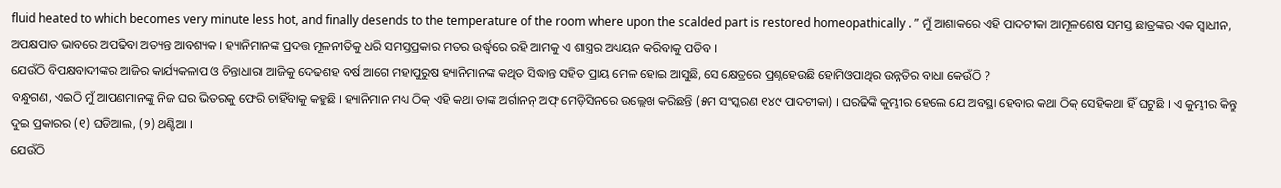fluid heated to which becomes very minute less hot, and finally desends to the temperature of the room where upon the scalded part is restored homeopathically . ” ମୁଁ ଆଶାକରେ ଏହି ପାଦଟୀକା ଆମୂଳଶେଷ ସମସ୍ତ ଛାତ୍ରଙ୍କର ଏକ ସ୍ଵାଧୀନ, ଅପକ୍ଷପାତ ଭାବରେ ଅପଢିବା ଅତ୍ୟନ୍ତ ଆବଶ୍ୟକ । ହ୍ୟାନିମାନଙ୍କ ପ୍ରଦତ୍ତ ମୂଳନୀତିକୁ ଧରି ସମସ୍ତପ୍ରକାର ମତର ଉର୍ଦ୍ଧ୍ଵରେ ରହି ଆମକୁ ଏ ଶାସ୍ତ୍ରର ଅଧ୍ୟୟନ କରିବାକୁ ପଡିବ ।
ଯେଉଁଠି ବିପକ୍ଷବାଦୀଙ୍କର ଆଜିର କାର୍ଯ୍ୟକଳାପ ଓ ଚିନ୍ତାଧାରା ଆଜିକୁ ଦେଢଶହ ବର୍ଷ ଆଗେ ମହାପୁରୁଷ ହ୍ୟାନିମାନଙ୍କ କଥିତ ସିଦ୍ଧାନ୍ତ ସହିତ ପ୍ରାୟ ମେଳ ହୋଇ ଆସୁଛି, ସେ କ୍ଷେତ୍ରରେ ପ୍ରଶ୍ନହେଉଛି ହୋମିଓପାଥିର ଉନ୍ନତିର ବାଧା କେଉଁଠି ?
ବନ୍ଧୁଗଣ, ଏଇଠି ମୁଁ ଆପଣମାନଙ୍କୁ ନିଜ ଘର ଭିତରକୁ ଫେରି ଚାହିଁବାକୁ କହୁଛି । ହ୍ୟାନିମାନ ମଧ୍ୟ ଠିକ୍ ଏହି କଥା ତାଙ୍କ ଅର୍ଗାନନ୍ ଅଫ୍ ମେଡ଼ିସିନରେ ଉଲ୍ଲେଖ କରିଛନ୍ତି (୫ମ ସଂସ୍କରଣ ୧୪୯ ପାଦଟୀକା) । ଘରଢିଙ୍କି କୁମ୍ଭୀର ହେଲେ ଯେ ଅବସ୍ଥା ହେବାର କଥା ଠିକ୍ ସେହିକଥା ହିଁ ଘଟୁଛି । ଏ କୁମ୍ଭୀର କିନ୍ତୁ ଦୁଇ ପ୍ରକାରର (୧) ଘଡିଆଲ, (୨) ଥଣ୍ଟିଆ ।
ଯେଉଁଠି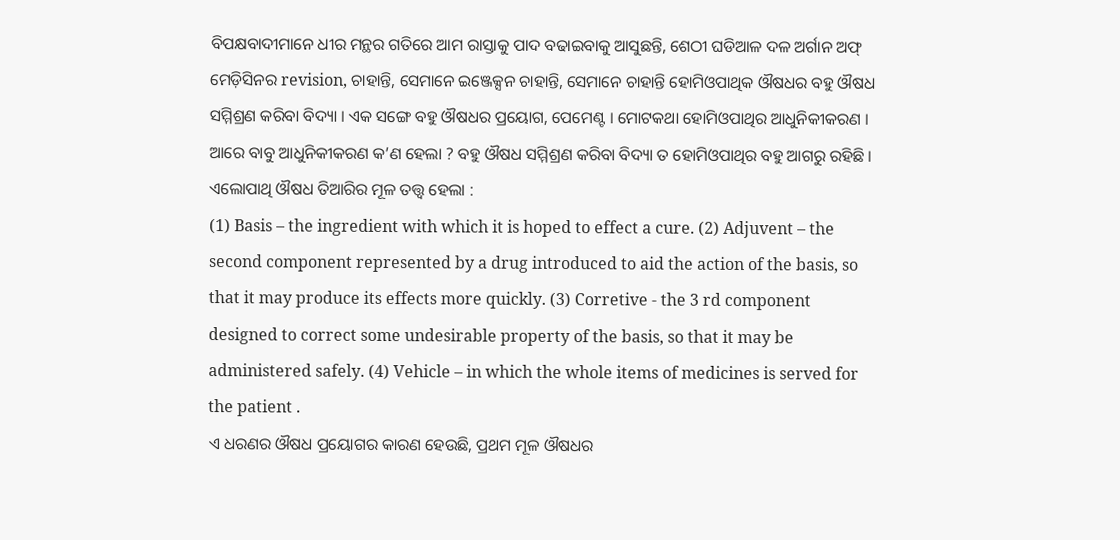ବିପକ୍ଷବାଦୀମାନେ ଧୀର ମନ୍ଥର ଗତିରେ ଆମ ରାସ୍ତାକୁ ପାଦ ବଢାଇବାକୁ ଆସୁଛନ୍ତି, ଶେଠୀ ଘଡିଆଳ ଦଳ ଅର୍ଗାନ ଅଫ୍ ମେଡ଼ିସିନର revision, ଚାହାନ୍ତି, ସେମାନେ ଇଞ୍ଜେକ୍ସନ ଚାହାନ୍ତି, ସେମାନେ ଚାହାନ୍ତି ହୋମିଓପାଥିକ ଔଷଧର ବହୁ ଔଷଧ ସମ୍ମିଶ୍ରଣ କରିବା ବିଦ୍ୟା । ଏକ ସଙ୍ଗେ ବହୁ ଔଷଧର ପ୍ରୟୋଗ, ପେମେଣ୍ଟ । ମୋଟକଥା ହୋମିଓପାଥିର ଆଧୁନିକୀକରଣ । ଆରେ ବାବୁ ଆଧୁନିକୀକରଣ କ’ଣ ହେଲା ? ବହୁ ଔଷଧ ସମ୍ମିଶ୍ରଣ କରିବା ବିଦ୍ୟା ତ ହୋମିଓପାଥିର ବହୁ ଆଗରୁ ରହିଛି । ଏଲୋପାଥି ଔଷଧ ତିଆରିର ମୂଳ ତତ୍ତ୍ଵ ହେଲା :
(1) Basis – the ingredient with which it is hoped to effect a cure. (2) Adjuvent – the second component represented by a drug introduced to aid the action of the basis, so that it may produce its effects more quickly. (3) Corretive - the 3 rd component designed to correct some undesirable property of the basis, so that it may be administered safely. (4) Vehicle – in which the whole items of medicines is served for the patient .
ଏ ଧରଣର ଔଷଧ ପ୍ରୟୋଗର କାରଣ ହେଉଛି, ପ୍ରଥମ ମୂଳ ଔଷଧର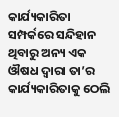କାର୍ଯ୍ୟକାରିତା ସମ୍ପର୍କରେ ସନ୍ଦିହାନ ଥିବାରୁ ଅନ୍ୟ ଏକ ଔଷଧ ଦ୍ଵାରା ତା’ର କାର୍ଯ୍ୟକାରିତାକୁ ଠେଲି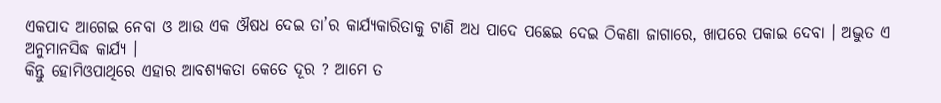ଏକପାଦ ଆଗେଇ ନେବା ଓ ଆଉ ଏକ ଔଷଧ ଦେଇ ତା’ର କାର୍ଯ୍ୟକାରିତାକୁ ଟାଣି ଅଧ ପାଦେ ପଛେଇ ଦେଇ ଠିକଣା ଜାଗାରେ, ଖାପରେ ପକାଇ ଦେବା । ଅଦ୍ଭୁତ ଏ ଅନୁମାନସିଦ୍ଧ କାର୍ଯ୍ୟ ।
କିନ୍ତୁ ହୋମିଓପାଥିରେ ଏହାର ଆବଶ୍ୟକତା କେତେ ଦୂର ? ଆମେ ତ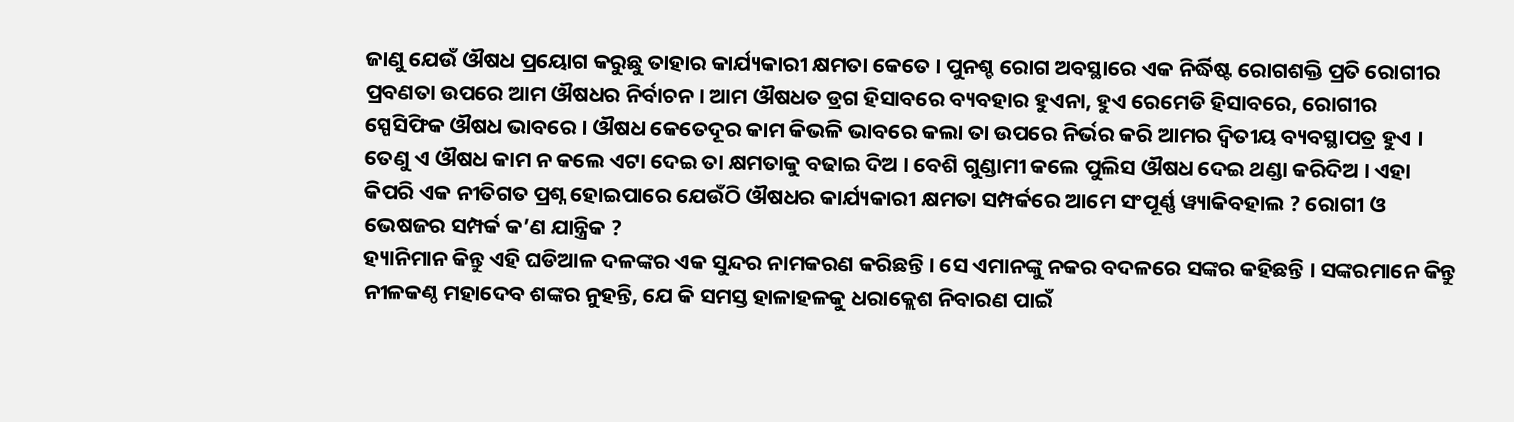ଜାଣୁ ଯେଉଁ ଔଷଧ ପ୍ରୟୋଗ କରୁଛୁ ତାହାର କାର୍ଯ୍ୟକାରୀ କ୍ଷମତା କେତେ । ପୁନଶ୍ଚ ରୋଗ ଅବସ୍ଥାରେ ଏକ ନିର୍ଦ୍ଧିଷ୍ଟ ରୋଗଶକ୍ତି ପ୍ରତି ରୋଗୀର ପ୍ରବଣତା ଉପରେ ଆମ ଔଷଧର ନିର୍ବାଚନ । ଆମ ଔଷଧତ ଡ୍ରଗ ହିସାବରେ ବ୍ୟବହାର ହୁଏନା, ହୁଏ ରେମେଡି ହିସାବରେ, ରୋଗୀର ସ୍ପେସିଫିକ ଔଷଧ ଭାବରେ । ଔଷଧ କେତେଦୂର କାମ କିଭଳି ଭାବରେ କଲା ତା ଉପରେ ନିର୍ଭର କରି ଆମର ଦ୍ଵିତୀୟ ବ୍ୟବସ୍ଥାପତ୍ର ହୁଏ । ତେଣୁ ଏ ଔଷଧ କାମ ନ କଲେ ଏଟା ଦେଇ ତା କ୍ଷମତାକୁ ବଢାଇ ଦିଅ । ବେଶି ଗୁଣ୍ଡାମୀ କଲେ ପୁଲିସ ଔଷଧ ଦେଇ ଥଣ୍ଡା କରିଦିଅ । ଏହା କିପରି ଏକ ନୀତିଗତ ପ୍ରଶ୍ନ ହୋଇପାରେ ଯେଉଁଠି ଔଷଧର କାର୍ଯ୍ୟକାରୀ କ୍ଷମତା ସମ୍ପର୍କରେ ଆମେ ସଂପୂର୍ଣ୍ଣ ୱ୍ୟାକିବହାଲ ? ରୋଗୀ ଓ ଭେଷଜର ସମ୍ପର୍କ କ’ଣ ଯାନ୍ତ୍ରିକ ?
ହ୍ୟାନିମାନ କିନ୍ତୁ ଏହି ଘଡିଆଳ ଦଳଙ୍କର ଏକ ସୁନ୍ଦର ନାମକରଣ କରିଛନ୍ତି । ସେ ଏମାନଙ୍କୁ ନକର ବଦଳରେ ସଙ୍କର କହିଛନ୍ତି । ସଙ୍କରମାନେ କିନ୍ତୁ ନୀଳକଣ୍ଠ ମହାଦେବ ଶଙ୍କର ନୁହନ୍ତି, ଯେ କି ସମସ୍ତ ହାଳାହଳକୁ ଧରାକ୍ଲେଶ ନିବାରଣ ପାଇଁ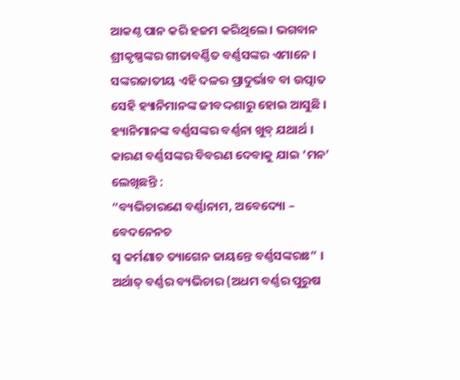ଆକଣ୍ଠ ପାନ କରି ହଜମ କରିଥିଲେ । ଭଗବାନ ଶ୍ରୀକୃଷ୍ଣଙ୍କର ଗୀତାବର୍ଣ୍ଣିତ ବର୍ଣ୍ଣସଙ୍କର ଏମାନେ । ସଙ୍କରଜାତୀୟ ଏହି ଦଳର ପ୍ରାଦୁର୍ଭାବ ବା ଉତ୍ପାତ ସେହି ହ୍ୟାନିମାନଙ୍କ ଜୀବଦ୍ଦଶାରୁ ହୋଇ ଆସୁଛି ।
ହ୍ୟାନିମାନଙ୍କ ବର୍ଣ୍ଣସଙ୍କର ବର୍ଣ୍ଣନା ଖୁବ୍ ଯଥାର୍ଥ । କାରଣ ବର୍ଣ୍ଣସଙ୍କର ବିବରଣ ଦେବାକୁ ଯାଇ ‘ମନ’ ଲେଖିଛନ୍ତି :
“ବ୍ୟଭିଚାରଣେ ବର୍ଣ୍ଣାନାମ, ଅବେଦ୍ୟୋ – ବେଦନେନଚ
ସ୍ଵ କର୍ମଣାଚ ତ୍ୟାଗେନ ଜାୟନ୍ତେ ବର୍ଣ୍ଣସଙ୍କରାଃ” ।
ଅର୍ଥାତ୍ ବର୍ଣ୍ଣର ବ୍ୟଭିଚାର (ଅଧମ ବର୍ଣ୍ଣର ପୁରୁଷ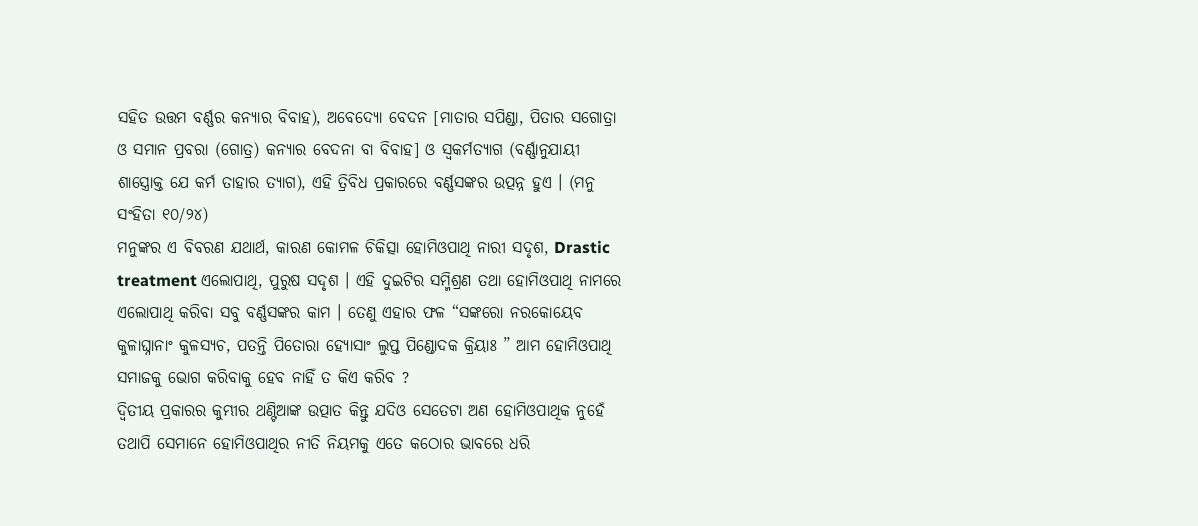ସହିତ ଉତ୍ତମ ବର୍ଣ୍ଣର କନ୍ୟାର ବିବାହ), ଅବେଦ୍ୟୋ ବେଦନ [ମାତାର ସପିଣ୍ଡା, ପିତାର ସଗୋତ୍ରା ଓ ସମାନ ପ୍ରବରା (ଗୋତ୍ର) କନ୍ୟାର ବେଦନା ବା ବିବାହ] ଓ ସ୍ଵକର୍ମତ୍ୟାଗ (ବର୍ଣ୍ଣାନୁଯାୟୀ ଶାସ୍ତ୍ରୋକ୍ତ ଯେ କର୍ମ ତାହାର ତ୍ୟାଗ), ଏହି ତ୍ରିବିଧ ପ୍ରକାରରେ ବର୍ଣ୍ଣସଙ୍କର ଉତ୍ପନ୍ନ ହୁଏ । (ମନୁ ସଂହିତା ୧୦/୨୪)
ମନୁଙ୍କର ଏ ବିବରଣ ଯଥାର୍ଥ, କାରଣ କୋମଳ ଚିକିତ୍ସା ହୋମିଓପାଥି ନାରୀ ସଦୃଶ, Drastic treatment ଏଲୋପାଥି, ପୁରୁଷ ସଦୃଶ । ଏହି ଦୁଇଟିର ସମ୍ମିଶ୍ରଣ ତଥା ହୋମିଓପାଥି ନାମରେ ଏଲୋପାଥି କରିବା ସବୁ ବର୍ଣ୍ଣସଙ୍କର କାମ । ତେଣୁ ଏହାର ଫଳ “ସଙ୍କରୋ ନରକୋୟେବ କୁଳାଘ୍ନାନାଂ କୁଳସ୍ୟଚ, ପତନ୍ତି ପିତୋରା ହ୍ୟୋସାଂ ଲୁପ୍ତ ପିଣ୍ଡୋଦକ କ୍ରିୟାଃ ” ଆମ ହୋମିଓପାଥି ସମାଜକୁ ଭୋଗ କରିବାକୁ ହେବ ନାହିଁ ତ କିଏ କରିବ ?
ଦ୍ଵିତୀୟ ପ୍ରକାରର କୁମ୍ଭୀର ଥଣ୍ଟିଆଙ୍କ ଉତ୍ପାତ କିନ୍ତୁ ଯଦିଓ ସେତେଟା ଅଣ ହୋମିଓପାଥିକ ନୁହେଁ ତଥାପି ସେମାନେ ହୋମିଓପାଥିର ନୀତି ନିୟମକୁ ଏତେ କଠୋର ଭାବରେ ଧରି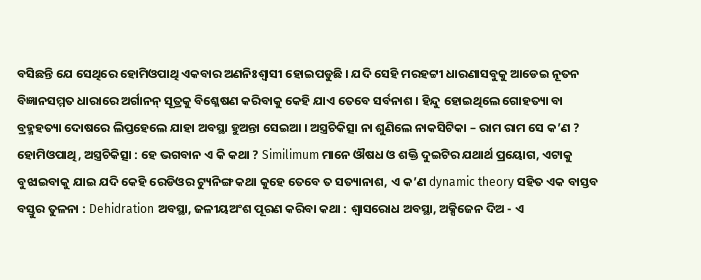ବସିଛନ୍ତି ଯେ ସେଥିରେ ହୋମିଓପାଥି ଏକବାର ଅଣନିଃଶ୍ଵାସୀ ହୋଇପଡୁଛି । ଯଦି ସେହି ମରହଟ୍ଟୀ ଧାରଣାସବୁକୁ ଆଡେଇ ନୂତନ ବିଜ୍ଞାନସମ୍ମତ ଧାରାରେ ଅର୍ଗାନନ୍ ସୂତ୍ରକୁ ବିଶ୍ଳେଷଣ କରିବାକୁ କେହି ଯାଏ ତେବେ ସର୍ବନାଶ । ହିନ୍ଦୁ ହୋଇଥିଲେ ଗୋହତ୍ୟା ବା ବ୍ରହ୍ମହତ୍ୟା ଦୋଷରେ ଲିପ୍ତହେଲେ ଯାହା ଅବସ୍ଥା ହୁଅନ୍ତା ସେଇଆ । ଅସ୍ତ୍ରଚିକିତ୍ସା ନା ଶୁଣିଲେ ନାକସିଟିକା – ରାମ ରାମ ସେ କ’ଣ ? ହୋମିଓପାଥି, ଅସ୍ତ୍ରଚିକିତ୍ସା : ହେ ଭଗବାନ ଏ କି କଥା ? Similimum ମାନେ ଔଷଧ ଓ ଶକ୍ତି ଦୁଇଟିର ଯଥାର୍ଥ ପ୍ରୟୋଗ, ଏଟାକୁ ବୁଝାଇବାକୁ ଯାଇ ଯଦି କେହି ରେଡିଓର ଟ୍ୟୁନିଙ୍ଗ କଥା କୁହେ ତେବେ ତ ସତ୍ୟାନାଶ, ଏ କ’ଣ dynamic theory ସହିତ ଏକ ବାସ୍ତବ ବସ୍ତୁର ତୁଳନା : Dehidration ଅବସ୍ଥା, ଜଳୀୟଅଂଶ ପୂରଣ କରିବା କଥା : ଶ୍ଵାସରୋଧ ଅବସ୍ଥା, ଅକ୍ସିଜେନ ଦିଅ - ଏ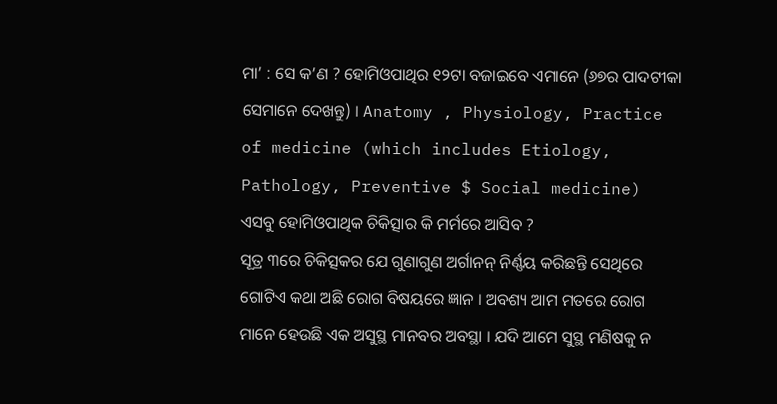ମା’ : ସେ କ’ଣ ? ହୋମିଓପାଥିର ୧୨ଟା ବଜାଇବେ ଏମାନେ (୬୭ର ପାଦଟୀକା ସେମାନେ ଦେଖନ୍ତୁ) । Anatomy , Physiology, Practice of medicine (which includes Etiology, Pathology, Preventive $ Social medicine) ଏସବୁ ହୋମିଓପାଥିକ ଚିକିତ୍ସାର କି ମର୍ମରେ ଆସିବ ?
ସୂତ୍ର ୩ରେ ଚିକିତ୍ସକର ଯେ ଗୁଣାଗୁଣ ଅର୍ଗାନନ୍ ନିର୍ଣ୍ଣୟ କରିଛନ୍ତି ସେଥିରେ ଗୋଟିଏ କଥା ଅଛି ରୋଗ ବିଷୟରେ ଜ୍ଞାନ । ଅବଶ୍ୟ ଆମ ମତରେ ରୋଗ ମାନେ ହେଉଛି ଏକ ଅସୁସ୍ଥ ମାନବର ଅବସ୍ଥା । ଯଦି ଆମେ ସୁସ୍ଥ ମଣିଷକୁ ନ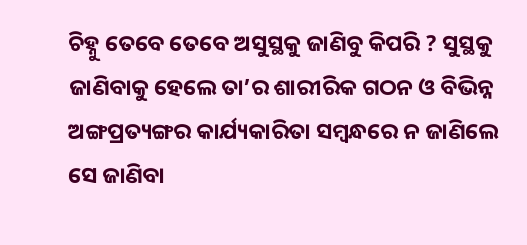ଚିହ୍ନୁ ତେବେ ତେବେ ଅସୁସ୍ଥକୁ ଜାଣିବୁ କିପରି ? ସୁସ୍ଥକୁ ଜାଣିବାକୁ ହେଲେ ତା’ର ଶାରୀରିକ ଗଠନ ଓ ବିଭିନ୍ନ ଅଙ୍ଗପ୍ରତ୍ୟଙ୍ଗର କାର୍ଯ୍ୟକାରିତା ସମ୍ବନ୍ଧରେ ନ ଜାଣିଲେ ସେ ଜାଣିବା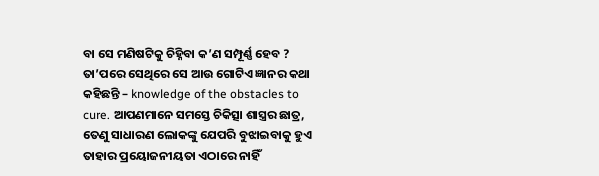ବା ସେ ମଣିଷଟିକୁ ଚିହ୍ନିବା କ’ଣ ସମ୍ପୂର୍ଣ୍ଣ ହେବ ?
ତା’ପରେ ସେଥିରେ ସେ ଆଉ ଗୋଟିଏ ଜ୍ଞାନର କଥା କହିଛନ୍ତି – knowledge of the obstacles to cure. ଆପଣମାନେ ସମସ୍ତେ ଚିକିତ୍ସା ଶାସ୍ତ୍ରର ଛାତ୍ର, ତେଣୁ ସାଧାରଣ ଲୋକଙ୍କୁ ଯେପରି ବୁଝାଇବାକୁ ହୁଏ ତାହାର ପ୍ରୟୋଜନୀୟତା ଏଠାରେ ନାହିଁ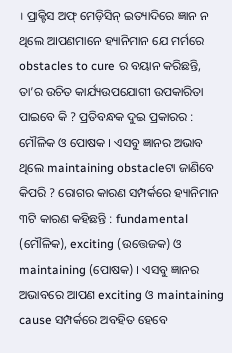। ପ୍ରାକ୍ଟିସ ଅଫ୍ ମେଡ଼ିସିନ୍ ଇତ୍ୟାଦିରେ ଜ୍ଞାନ ନ ଥିଲେ ଆପଣମାନେ ହ୍ୟାନିମାନ ଯେ ମର୍ମରେ obstacles to cure ର ବୟାନ କରିଛନ୍ତି, ତା’ର ଉଚିତ କାର୍ଯ୍ୟଉପଯୋଗୀ ଉପକାରିତା ପାଇବେ କି ? ପ୍ରତିବନ୍ଧକ ଦୁଇ ପ୍ରକାରର : ମୌଳିକ ଓ ପୋଷକ । ଏସବୁ ଜ୍ଞାନର ଅଭାବ ଥିଲେ maintaining obstacleଟା ଜାଣିବେ କିପରି ? ରୋଗର କାରଣ ସମ୍ପର୍କରେ ହ୍ୟାନିମାନ ୩ଟି କାରଣ କହିଛନ୍ତି : fundamental (ମୌଳିକ), exciting (ଉତ୍ତେଜକ) ଓ maintaining (ପୋଷକ) । ଏସବୁ ଜ୍ଞାନର ଅଭାବରେ ଆପଣ exciting ଓ maintaining cause ସମ୍ପର୍କରେ ଅବହିତ ହେବେ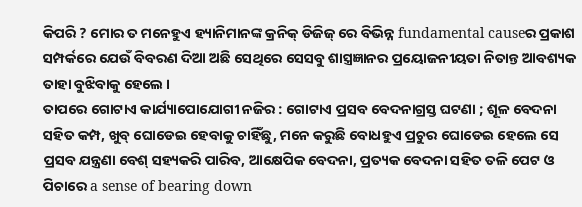କିପରି ? ମୋର ତ ମନେହୁଏ ହ୍ୟାନିମାନଙ୍କ କ୍ରନିକ୍ ଡିଜିଜ୍ ରେ ବିଭିନ୍ନ fundamental causeର ପ୍ରକାଶ ସମ୍ପର୍କରେ ଯେଉଁ ବିବରଣ ଦିଆ ଅଛି ସେଥିରେ ସେସବୁ ଶାସ୍ତ୍ରଜ୍ଞାନର ପ୍ରୟୋଜନୀୟତା ନିତାନ୍ତ ଆବଶ୍ୟକ ତାହା ବୁଝିବାକୁ ହେଲେ ।
ତାପରେ ଗୋଟାଏ କାର୍ଯ୍ୟାପୋଯୋଗୀ ନଜିର : ଗୋଟାଏ ପ୍ରସବ ବେଦନାଗ୍ରସ୍ତ ଘଟଣା ; ଶୂଳ ବେଦନା ସହିତ କମ୍ପ, ଖୁବ୍ ଘୋଡେଇ ହେବାକୁ ଚାହିଁଛୁ, ମନେ କରୁଛି ବୋଧହୁଏ ପ୍ରଚୁର ଘୋଡେଇ ହେଲେ ସେ ପ୍ରସବ ଯନ୍ତ୍ରଣା ବେଶ୍ ସହ୍ୟକରି ପାରିବ, ଆକ୍ଷେପିକ ବେଦନା, ପ୍ରତ୍ୟକ ବେଦନା ସହିତ ତଳି ପେଟ ଓ ପିଚାରେ a sense of bearing down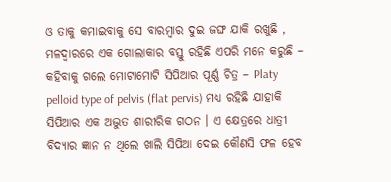ଓ ତାକୁ କମାଇବାକୁ ସେ ବାରମ୍ବାର ଦୁଇ ଜଙ୍ଘ ଯାକି ରଖୁଛି , ମଳଦ୍ଵାରରେ ଏକ ଗୋଲାକାର ବସ୍ତୁ ରହିଛି ଏପରି ମନେ କରୁଛି – କହିବାକୁ ଗଲେ ମୋଟାମୋଟି ସିପିଆର ପୂର୍ଣ୍ଣ ଚିତ୍ର – Platy pelloid type of pelvis (flat pervis) ମଧ୍ୟ ରହିଛି ଯାହାକି ସିପିଆର ଏକ ଅଦ୍ଭୁତ ଶାରୀରିକ ଗଠନ । ଏ କ୍ଷେତ୍ରରେ ଧାତ୍ରୀ ବିଦ୍ୟାର ଜ୍ଞାନ ନ ଥିଲେ ଖାଲି ସିପିଆ ଦେଇ କୌଣସି ଫଳ ହେବ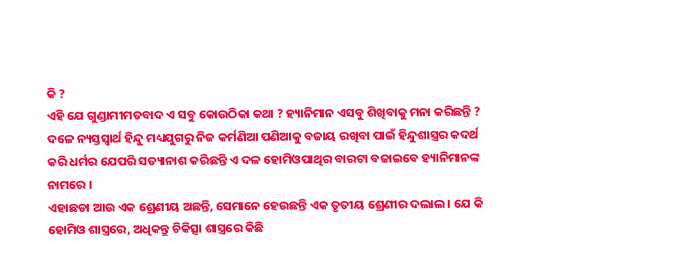କି ?
ଏହି ଯେ ଗୁଣ୍ଡାମୀମତବାଦ ଏ ସବୁ କୋଉଠିକା କଥା ? ହ୍ୟାନିମାନ ଏସବୁ ଶିଖିବାକୁ ମନା କରିଛନ୍ତି ? ଦଳେ ନ୍ୟସ୍ତସ୍ଵାର୍ଥ ହିନ୍ଦୁ ମଧ୍ୟଯୁଗରୁ ନିଜ କର୍ମଣିଆ ପଣିଆକୁ ବଜାୟ ରଖିବା ପାଇଁ ହିନ୍ଦୁଶାସ୍ତ୍ରର କଦର୍ଥ କରି ଧର୍ମର ଯେପରି ସତ୍ୟାନାଶ କରିଛନ୍ତି ଏ ଦଳ ହୋମିଓପାଥିର ବାରଟା ବଜାଇବେ ହ୍ୟାନିମାନଙ୍କ ନାମରେ ।
ଏହାଛଡା ଆଉ ଏକ ଶ୍ରେଣୀୟ ଅଛନ୍ତି, ସେମାନେ ହେଉଛନ୍ତି ଏକ ତୃତୀୟ ଶ୍ରେଣୀର ଦଲାଲ । ଯେ କି ହୋମିଓ ଶାସ୍ତ୍ରରେ, ଅଧିକନ୍ତୁ ଚିକିତ୍ସା ଶାସ୍ତ୍ରରେ କିଛି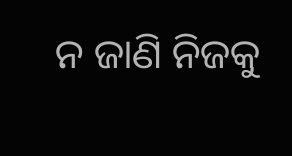ନ ଜାଣି ନିଜକୁ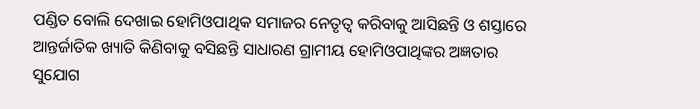ପଣ୍ଡିତ ବୋଲି ଦେଖାଇ ହୋମିଓପାଥିକ ସମାଜର ନେତୃତ୍ଵ କରିବାକୁ ଆସିଛନ୍ତି ଓ ଶସ୍ତାରେ ଆନ୍ତର୍ଜାତିକ ଖ୍ୟାତି କିଣିବାକୁ ବସିଛନ୍ତି ସାଧାରଣ ଗ୍ରାମୀୟ ହୋମିଓପାଥିଙ୍କର ଅଜ୍ଞତାର ସୁଯୋଗ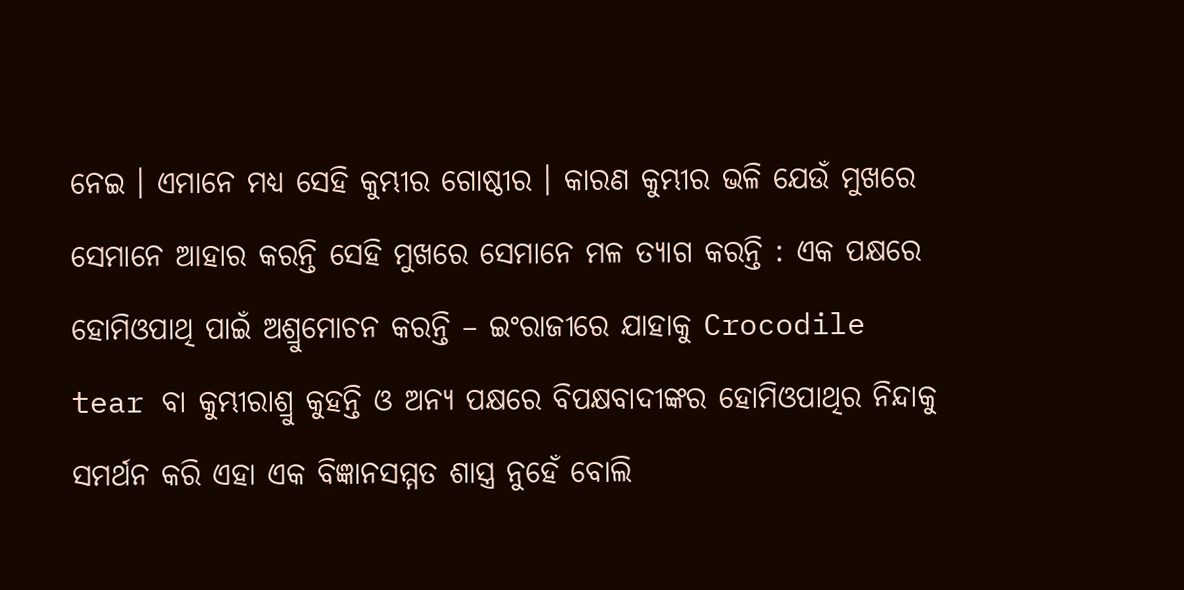ନେଇ । ଏମାନେ ମଧ୍ୟ ସେହି କୁମ୍ଭୀର ଗୋଷ୍ଠୀର । କାରଣ କୁମ୍ଭୀର ଭଳି ଯେଉଁ ମୁଖରେ ସେମାନେ ଆହାର କରନ୍ତି ସେହି ମୁଖରେ ସେମାନେ ମଳ ତ୍ୟାଗ କରନ୍ତି : ଏକ ପକ୍ଷରେ ହୋମିଓପାଥି ପାଇଁ ଅଶ୍ରୁମୋଚନ କରନ୍ତି – ଇଂରାଜୀରେ ଯାହାକୁ Crocodile tear ବା କୁମ୍ଭୀରାଶ୍ରୁ କୁହନ୍ତି ଓ ଅନ୍ୟ ପକ୍ଷରେ ବିପକ୍ଷବାଦୀଙ୍କର ହୋମିଓପାଥିର ନିନ୍ଦାକୁ ସମର୍ଥନ କରି ଏହା ଏକ ବିଜ୍ଞାନସମ୍ମତ ଶାସ୍ତ୍ର ନୁହେଁ ବୋଲି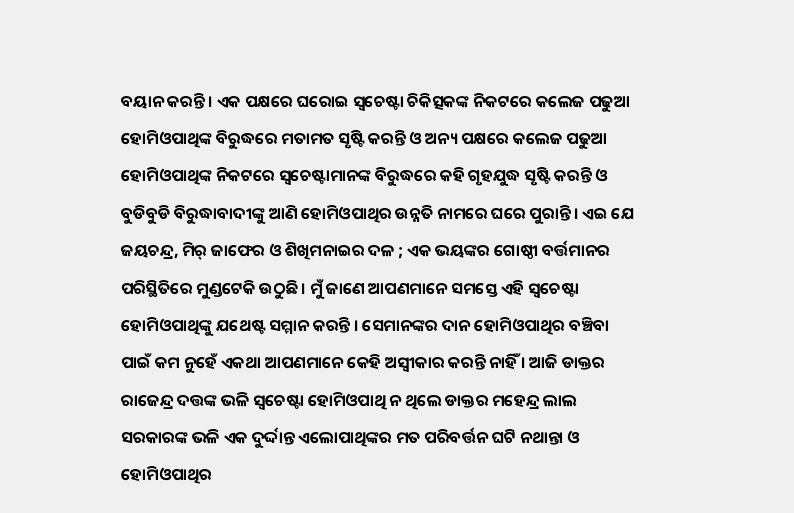ବୟାନ କରନ୍ତି । ଏକ ପକ୍ଷରେ ଘରୋଇ ସ୍ଵଚେଷ୍ଟା ଚିକିତ୍ସକଙ୍କ ନିକଟରେ କଲେଜ ପଢୁଆ ହୋମିଓପାଥିଙ୍କ ବିରୁଦ୍ଧରେ ମତାମତ ସୃଷ୍ଟି କରନ୍ତି ଓ ଅନ୍ୟ ପକ୍ଷରେ କଲେଜ ପଢୁଆ ହୋମିଓପାଥିଙ୍କ ନିକଟରେ ସ୍ଵଚେଷ୍ଟାମାନଙ୍କ ବିରୁଦ୍ଧରେ କହି ଗୃହଯୁଦ୍ଧ ସୃଷ୍ଟି କରନ୍ତି ଓ ବୁଡିବୁଡି ବିରୁଦ୍ଧାବାଦୀଙ୍କୁ ଆଣି ହୋମିଓପାଥିର ଉନ୍ନତି ନାମରେ ଘରେ ପୁରାନ୍ତି । ଏଇ ଯେ ଜୟଚନ୍ଦ୍ର, ମିର୍ ଜାଫେର ଓ ଶିଖିମନାଇର ଦଳ ; ଏକ ଭୟଙ୍କର ଗୋଷ୍ଠୀ ବର୍ତ୍ତମାନର ପରିସ୍ଥିତିରେ ମୁଣ୍ଡଟେକି ଉଠୁଛି । ମୁଁ ଜାଣେ ଆପଣମାନେ ସମସ୍ତେ ଏହି ସ୍ଵଚେଷ୍ଟା ହୋମିଓପାଥିଙ୍କୁ ଯଥେଷ୍ଟ ସମ୍ମାନ କରନ୍ତି । ସେମାନଙ୍କର ଦାନ ହୋମିଓପାଥିର ବଞ୍ଚିବା ପାଇଁ କମ ନୁହେଁ ଏକଥା ଆପଣମାନେ କେହି ଅସ୍ଵୀକାର କରନ୍ତି ନାହିଁ । ଆଜି ଡାକ୍ତର ରାଜେନ୍ଦ୍ର ଦତ୍ତଙ୍କ ଭଳି ସ୍ଵଚେଷ୍ଟା ହୋମିଓପାଥି ନ ଥିଲେ ଡାକ୍ତର ମହେନ୍ଦ୍ର ଲାଲ ସରକାରଙ୍କ ଭଳି ଏକ ଦୁର୍ଦ୍ଦାନ୍ତ ଏଲୋପାଥିଙ୍କର ମତ ପରିବର୍ତ୍ତନ ଘଟି ନଥାନ୍ତା ଓ ହୋମିଓପାଥିର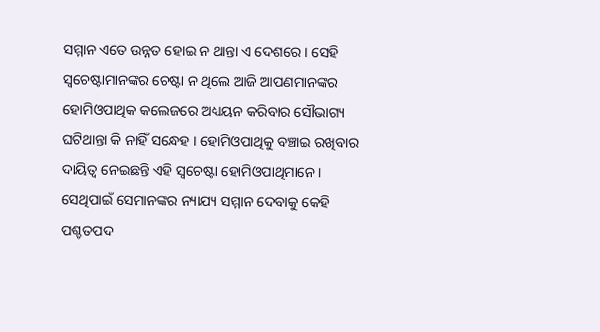ସମ୍ମାନ ଏତେ ଉନ୍ନତ ହୋଇ ନ ଥାନ୍ତା ଏ ଦେଶରେ । ସେହି ସ୍ଵଚେଷ୍ଟାମାନଙ୍କର ଚେଷ୍ଟା ନ ଥିଲେ ଆଜି ଆପଣମାନଙ୍କର ହୋମିଓପାଥିକ କଲେଜରେ ଅଧ୍ୟୟନ କରିବାର ସୌଭାଗ୍ୟ ଘଟିଥାନ୍ତା କି ନାହିଁ ସନ୍ଧେହ । ହୋମିଓପାଥିକୁ ବଞ୍ଚାଇ ରଖିବାର ଦାୟିତ୍ଵ ନେଇଛନ୍ତି ଏହି ସ୍ଵଚେଷ୍ଟା ହୋମିଓପାଥିମାନେ । ସେଥିପାଇଁ ସେମାନଙ୍କର ନ୍ୟାଯ୍ୟ ସମ୍ମାନ ଦେବାକୁ କେହି ପଶ୍ଚତପଦ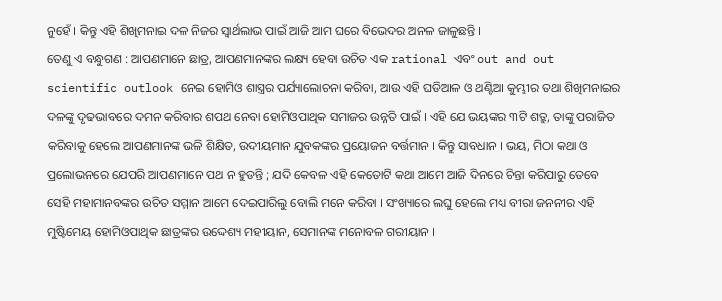ନୁହେଁ । କିନ୍ତୁ ଏହି ଶିଖିମନାଇ ଦଳ ନିଜର ସ୍ଵାର୍ଥଲାଭ ପାଇଁ ଆଜି ଆମ ଘରେ ବିଭେଦର ଅନଳ ଜାଳୁଛନ୍ତି ।
ତେଣୁ ଏ ବନ୍ଧୁଗଣ : ଆପଣମାନେ ଛାତ୍ର, ଆପଣମାନଙ୍କର ଲକ୍ଷ୍ୟ ହେବା ଉଚିତ ଏକ rational ଏବଂ out and out scientific outlook ନେଇ ହୋମିଓ ଶାସ୍ତ୍ରର ପର୍ଯ୍ୟାଲୋଚନା କରିବା, ଆଉ ଏହି ଘଡିଆଳ ଓ ଥଣ୍ଟିଆ କୁମ୍ଭୀର ତଥା ଶିଖିମନାଇର ଦଳଙ୍କୁ ଦୃଢଭାବରେ ଦମନ କରିବାର ଶପଥ ନେବା ହୋମିଓପାଥିକ ସମାଜର ଉନ୍ନତି ପାଇଁ । ଏହି ଯେ ଭୟଙ୍କର ୩ଟି ଶତ୍ରୁ, ତାଙ୍କୁ ପରାଜିତ କରିବାକୁ ହେଲେ ଆପଣମାନଙ୍କ ଭଳି ଶିକ୍ଷିତ, ଉଦୀୟମାନ ଯୁବକଙ୍କର ପ୍ରୟୋଜନ ବର୍ତ୍ତମାନ । କିନ୍ତୁ ସାବଧାନ । ଭୟ, ମିଠା କଥା ଓ ପ୍ରଲୋଭନରେ ଯେପରି ଆପଣମାନେ ପଥ ନ ହୁଡନ୍ତି ; ଯଦି କେବଳ ଏହି କେତୋଟି କଥା ଆମେ ଆଜି ଦିନରେ ଚିନ୍ତା କରିପାରୁ ତେବେ ସେହି ମହାମାନବଙ୍କର ଉଚିତ ସମ୍ମାନ ଆମେ ଦେଇପାରିଲୁ ବୋଲି ମନେ କରିବା । ସଂଖ୍ୟାରେ ଲଘୁ ହେଲେ ମଧ୍ୟ ବୀରା ଜନନୀର ଏହି ମୁଷ୍ଟିମେୟ ହୋମିଓପାଥିକ ଛାତ୍ରଙ୍କର ଉଦ୍ଦେଶ୍ୟ ମହୀୟାନ, ସେମାନଙ୍କ ମନୋବଳ ଗରୀୟାନ ।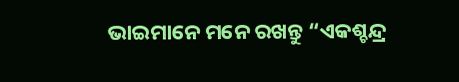ଭାଇମାନେ ମନେ ରଖନ୍ତୁ “ଏକଶ୍ଚନ୍ଦ୍ର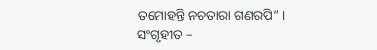ତମୋହନ୍ତି ନଚତାରା ଗଣରପି” ।
ସଂଗୃହୀତ –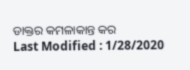ଡାକ୍ତର କମଳାକାନ୍ତ କର
Last Modified : 1/28/2020